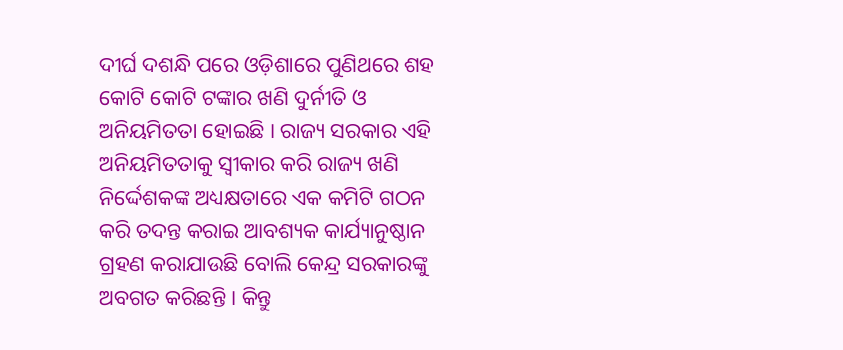ଦୀର୍ଘ ଦଶନ୍ଧି ପରେ ଓଡ଼ିଶାରେ ପୁଣିଥରେ ଶହ କୋଟି କୋଟି ଟଙ୍କାର ଖଣି ଦୁର୍ନୀତି ଓ ଅନିୟମିତତା ହୋଇଛି । ରାଜ୍ୟ ସରକାର ଏହି ଅନିୟମିତତାକୁ ସ୍ୱୀକାର କରି ରାଜ୍ୟ ଖଣି ନିର୍ଦ୍ଦେଶକଙ୍କ ଅଧ୍ୟକ୍ଷତାରେ ଏକ କମିଟି ଗଠନ କରି ତଦନ୍ତ କରାଇ ଆବଶ୍ୟକ କାର୍ଯ୍ୟାନୁଷ୍ଠାନ ଗ୍ରହଣ କରାଯାଉଛି ବୋଲି କେନ୍ଦ୍ର ସରକାରଙ୍କୁ ଅବଗତ କରିଛନ୍ତି । କିନ୍ତୁ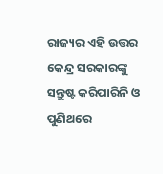ରାଜ୍ୟର ଏହି ଉତ୍ତର କେନ୍ଦ୍ର ସରକାରଙ୍କୁ ସନ୍ତୁଷ୍ଟ କରିପାରିନି ଓ ପୁଣିଥରେ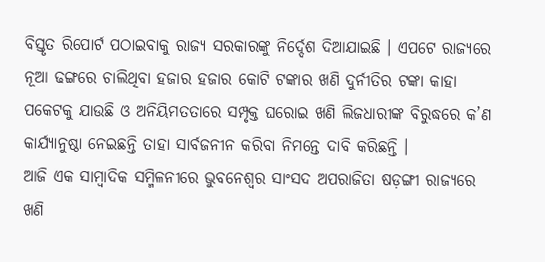ବିସ୍ତୃତ ରିପୋର୍ଟ ପଠାଇବାକୁ ରାଜ୍ୟ ସରକାରଙ୍କୁ ନିର୍ଦ୍ଦେଶ ଦିଆଯାଇଛି । ଏପଟେ ରାଜ୍ୟରେ ନୂଆ ଢଙ୍ଗରେ ଚାଲିଥିବା ହଜାର ହଜାର କୋଟି ଟଙ୍କାର ଖଣି ଦୁର୍ନୀତିର ଟଙ୍କା କାହା ପକେଟକୁ ଯାଉଛି ଓ ଅନିୟିମତତାରେ ସମ୍ପୃକ୍ତ ଘରୋଇ ଖଣି ଲିଜଧାରୀଙ୍କ ବିରୁଦ୍ଧରେ କ’ଣ କାର୍ଯ୍ୟାନୁଷ୍ଠା ନେଇଛନ୍ତି ତାହା ସାର୍ବଜନୀନ କରିବା ନିମନ୍ତେ ଦାବି କରିଛନ୍ତି ।
ଆଜି ଏକ ସାମ୍ବାଦିକ ସମ୍ମିଳନୀରେ ଭୁବନେଶ୍ୱର ସାଂସଦ ଅପରାଜିତା ଷଡ଼ଙ୍ଗୀ ରାଜ୍ୟରେ ଖଣି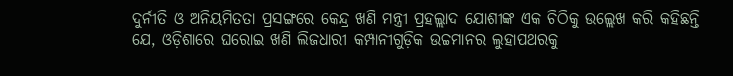ଦୁର୍ନୀତି ଓ ଅନିୟମିତତା ପ୍ରସଙ୍ଗରେ କେନ୍ଦ୍ର ଖଣି ମନ୍ତ୍ରୀ ପ୍ରହଲ୍ଲାଦ ଯୋଶୀଙ୍କ ଏକ ଚିଠିକୁ ଉଲ୍ଲେଖ କରି କହିଛନ୍ତି ଯେ, ଓଡ଼ିଶାରେ ଘରୋଇ ଖଣି ଲିଜଧାରୀ କମ୍ପାନୀଗୁଡ଼ିକ ଉଚ୍ଚମାନର ଲୁହାପଥରକୁ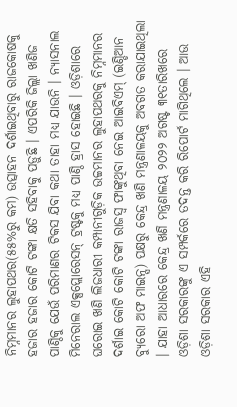ନିମ୍ନମାନର ଲୁହାପଥର(୫୫%ରୁ କମ) ଉତ୍ସାହନ ଦର୍ଶାଇଥିବାରୁ ରାଜକୋଷକୁ ହଜାର ହଜାର କୋଟି ଟଙ୍କା କ୍ଷତି ସହିବାକୁ ପଡ଼ୁଛି । ଏପରିକି ଜିଲ୍ଲା ଖଣିଜ ପାଣ୍ଠିକୁ ଯେଉଁ ପରିମାଣର ଟିକସ ଯିବା କଥା ତାହା ମଧ୍ୟ ଯାଉନି । ନ୍ୟାସନାଲ ମିନେରାଲ ଏକ୍ସପ୍ଲୋରେସନ୍ ଟ୍ରଷ୍ଟକୁ ମଧ୍ୟ ପାଣ୍ଠି ହ୍ରାସ ହୋଇଛି । ଓଡ଼ିଶାରେ ଘରୋଇ ଖଣି ଲିଜଧାରୀ କମ୍ପାନୀଗୁଡ଼ିକ ଉଚ୍ଚମାନର ଲୁହାପଥରକୁ ନିମ୍ନମାନର ଦର୍ଶାଇ କୋଟି କୋଟି ଟଙ୍କା ରାଜସ୍ୱ ଫାଙ୍କୁଥିବା ନେଇ ଆଇବିଏମ୍ (ଇଣ୍ଡିଆନ ବ୍ୟୁରୋ ଅଫ ମାଇନ୍ସ) ପକ୍ଷରୁ କେନ୍ଦ୍ର ଖଣି ମନ୍ତ୍ରଣାଳୟକୁ ଅବଗତ କରାଯାଇଥିଲା । ଯାହା ଆଧାରରେ କେନ୍ଦ୍ର ଖଣି ମନ୍ତ୍ରଣାଳୟ ୨୦୨୨ ଅଗଷ୍ଟ ୩୧ତାରିଖରେ ଓଡ଼ିଶା ସରକାରଙ୍କୁ ଏ ସମ୍ପର୍କରେ ତଦନ୍ତ କରି ରିପୋର୍ଟ ମାଗିଥିଲେ । ଆଉ ଓଡ଼ିଶା ସରକାର ଏହି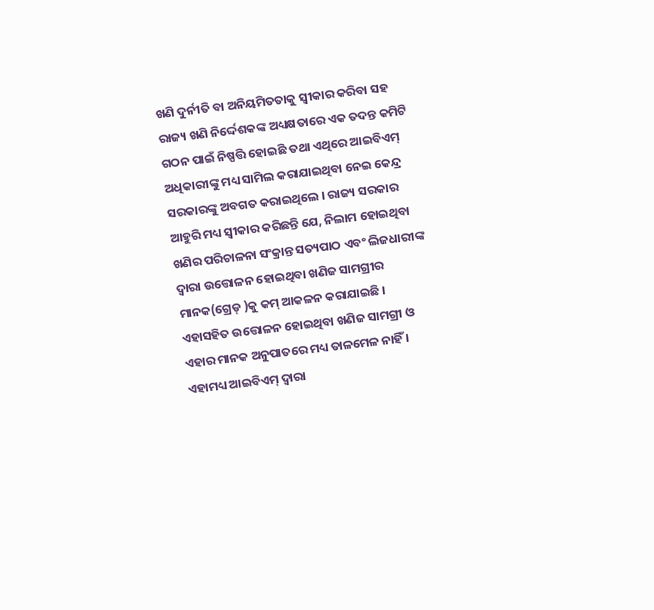ଖଣି ଦୁର୍ନୀତି ବା ଅନିୟମିତତାକୁ ସ୍ୱୀକାର କରିବା ସହ ରାଜ୍ୟ ଖଣି ନିର୍ଦ୍ଦେଶକଙ୍କ ଅଧ୍ୟକ୍ଷତାରେ ଏକ ତଦନ୍ତ କମିଟି ଗଠନ ପାଇଁ ନିଷ୍ପତ୍ତି ହୋଇଛି ତଥା ଏଥିରେ ଆଇବିଏମ୍ ଅଧିକାରୀଙ୍କୁ ମଧ୍ୟ ସାମିଲ କରାଯାଇଥିବା ନେଇ କେନ୍ଦ୍ର ସରକାରଙ୍କୁ ଅବଗତ କରାଇଥିଲେ । ରାଜ୍ୟ ସରକାର ଆହୁରି ମଧ୍ୟ ସ୍ୱୀକାର କରିଛନ୍ତି ଯେ, ନିଲାମ ହୋଇଥିବା ଖଣିର ପରିଚାଳନା ସଂକ୍ରାନ୍ତ ସତ୍ୟପାଠ ଏବଂ ଲିଜଧାରୀଙ୍କ ଦ୍ୱାରା ଉତ୍ତୋଳନ ହୋଇଥିବା ଖଣିଜ ସାମଗ୍ରୀର ମାନକ(ଗ୍ରେଡ୍ )କୁ କମ୍ ଆକଳନ କରାଯାଇଛି । ଏହାସହିତ ଉତ୍ତୋଳନ ହୋଇଥିବା ଖଣିଜ ସାମଗ୍ରୀ ଓ ଏହାର ମାନକ ଅନୁପାତରେ ମଧ୍ୟ ତାଳମେଳ ନାହିଁ । ଏହାମଧ୍ୟ ଆଇବିଏମ୍ ଦ୍ୱାରା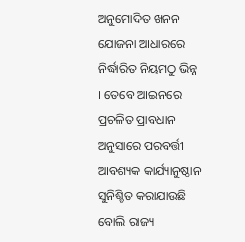ଅନୁମୋଦିତ ଖନନ ଯୋଜନା ଆଧାରରେ ନିର୍ଦ୍ଧାରିତ ନିୟମଠୁ ଭିନ୍ନ । ତେବେ ଆଇନରେ ପ୍ରଚଳିତ ପ୍ରାବଧାନ ଅନୁସାରେ ପରବର୍ତ୍ତୀ ଆବଶ୍ୟକ କାର୍ଯ୍ୟାନୁଷ୍ଠାନ ସୁନିଶ୍ଚିତ କରାଯାଉଛି ବୋଲି ରାଜ୍ୟ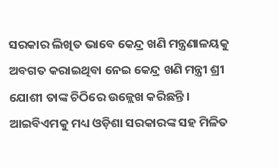ସରକାର ଲିଖିତ ଭାବେ କେନ୍ଦ୍ର ଖଣି ମନ୍ତ୍ରଣାଳୟକୁ ଅବଗତ କରାଇଥିବା ନେଇ କେନ୍ଦ୍ର ଖଣି ମନ୍ତ୍ରୀ ଶ୍ରୀ ଯୋଶୀ ତାଙ୍କ ଚିଠିରେ ଉଳ୍ଲେଖ କରିଛନ୍ତି । ଆଇବିଏମକୁ ମଧ୍ୟ ଓଡ଼ିଶା ସରକାରଙ୍କ ସହ ମିଳିତ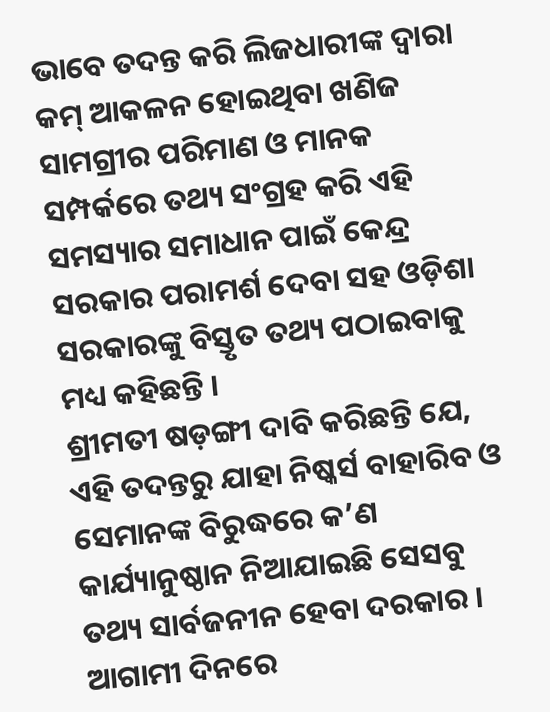ଭାବେ ତଦନ୍ତ କରି ଲିଜଧାରୀଙ୍କ ଦ୍ୱାରା କମ୍ ଆକଳନ ହୋଇଥିବା ଖଣିଜ ସାମଗ୍ରୀର ପରିମାଣ ଓ ମାନକ ସମ୍ପର୍କରେ ତଥ୍ୟ ସଂଗ୍ରହ କରି ଏହି ସମସ୍ୟାର ସମାଧାନ ପାଇଁ କେନ୍ଦ୍ର ସରକାର ପରାମର୍ଶ ଦେବା ସହ ଓଡ଼ିଶା ସରକାରଙ୍କୁ ବିସ୍ତୃତ ତଥ୍ୟ ପଠାଇବାକୁ ମଧ୍ୟ କହିଛନ୍ତି ।
ଶ୍ରୀମତୀ ଷଡ଼ଙ୍ଗୀ ଦାବି କରିଛନ୍ତି ଯେ, ଏହି ତଦନ୍ତରୁ ଯାହା ନିଷ୍କର୍ସ ବାହାରିବ ଓ ସେମାନଙ୍କ ବିରୁଦ୍ଧରେ କ’ଣ କାର୍ଯ୍ୟାନୁଷ୍ଠାନ ନିଆଯାଇଛି ସେସବୁ ତଥ୍ୟ ସାର୍ବଜନୀନ ହେବା ଦରକାର । ଆଗାମୀ ଦିନରେ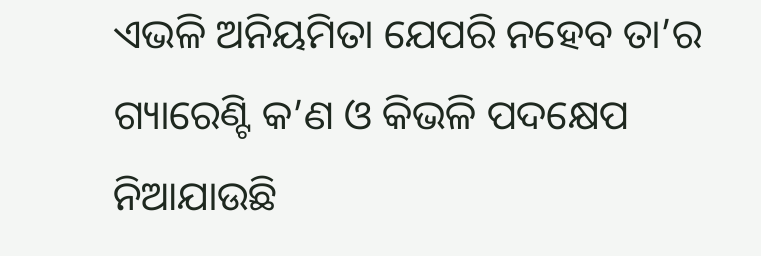ଏଭଳି ଅନିୟମିତା ଯେପରି ନହେବ ତା’ର ଗ୍ୟାରେଣ୍ଟି କ’ଣ ଓ କିଭଳି ପଦକ୍ଷେପ ନିଆଯାଉଛି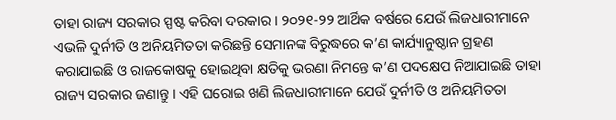ତାହା ରାଜ୍ୟ ସରକାର ସ୍ପଷ୍ଟ କରିବା ଦରକାର । ୨୦୨୧-୨୨ ଆର୍ଥିକ ବର୍ଷରେ ଯେଉଁ ଲିଜଧାରୀମାନେ ଏଭଳି ଦୁର୍ନୀତି ଓ ଅନିୟମିତତା କରିଛନ୍ତି ସେମାନଙ୍କ ବିରୁଦ୍ଧରେ କ’ଣ କାର୍ଯ୍ୟାନୁଷ୍ଠାନ ଗ୍ରହଣ କରାଯାଇଛି ଓ ରାଜକୋଷକୁ ହୋଇଥିବା କ୍ଷତିକୁ ଭରଣା ନିମନ୍ତେ କ’ଣ ପଦକ୍ଷେପ ନିଆଯାଇଛି ତାହା ରାଜ୍ୟ ସରକାର ଜଣାନ୍ତୁ । ଏହି ଘରୋଇ ଖଣି ଲିଜଧାରୀମାନେ ଯେଉଁ ଦୁର୍ନୀତି ଓ ଅନିୟମିତତା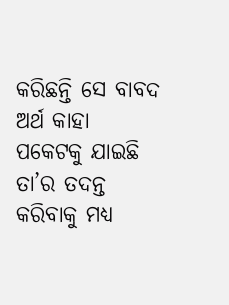କରିଛନ୍ତି ସେ ବାବଦ ଅର୍ଥ କାହା ପକେଟକୁ ଯାଇଛି ତା’ର ତଦନ୍ତ କରିବାକୁ ମଧ୍ୟ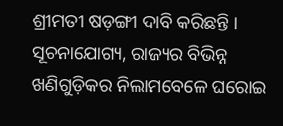ଶ୍ରୀମତୀ ଷଡ଼ଙ୍ଗୀ ଦାବି କରିଛନ୍ତି ।
ସୂଚନାଯୋଗ୍ୟ, ରାଜ୍ୟର ବିଭିନ୍ନ ଖଣିଗୁଡ଼ିକର ନିଲାମବେଳେ ଘରୋଇ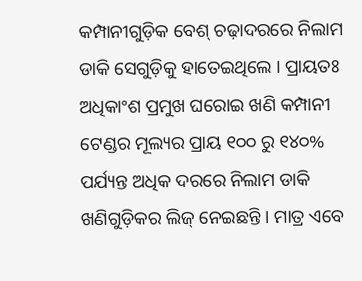କମ୍ପାନୀଗୁଡ଼ିକ ବେଶ୍ ଚଢ଼ାଦରରେ ନିଲାମ ଡାକି ସେଗୁଡ଼ିକୁ ହାତେଇଥିଲେ । ପ୍ରାୟତଃ ଅଧିକାଂଶ ପ୍ରମୁଖ ଘରୋଇ ଖଣି କମ୍ପାନୀ ଟେଣ୍ଡର ମୂଲ୍ୟର ପ୍ରାୟ ୧୦୦ ରୁ ୧୪୦% ପର୍ଯ୍ୟନ୍ତ ଅଧିକ ଦରରେ ନିଲାମ ଡାକି ଖଣିଗୁଡ଼ିକର ଲିଜ୍ ନେଇଛନ୍ତି । ମାତ୍ର ଏବେ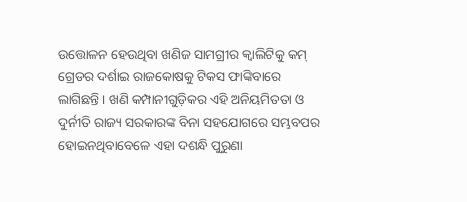ଉତ୍ତୋଳନ ହେଉଥିବା ଖଣିଜ ସାମଗ୍ରୀର କ୍ୱାଲିଟିକୁ କମ୍ ଗ୍ରେଡର ଦର୍ଶାଇ ରାଜକୋଷକୁ ଟିକସ ଫାଙ୍କିବାରେ ଲାଗିଛନ୍ତି । ଖଣି କମ୍ପାନୀଗୁଡ଼ିକର ଏହି ଅନିୟମିତତା ଓ ଦୁର୍ନୀତି ରାଜ୍ୟ ସରକାରଙ୍କ ବିନା ସହଯୋଗରେ ସମ୍ଭବପର ହୋଇନଥିବାବେଳେ ଏହା ଦଶନ୍ଧି ପୁରୁଣା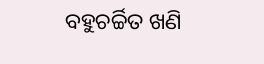ବହୁଚର୍ଚ୍ଚିତ ଖଣି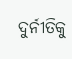ଦୁର୍ନୀତିକୁ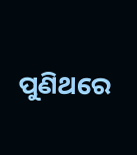ପୁଣିଥରେ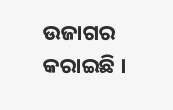ଉଜାଗର କରାଇଛି ।